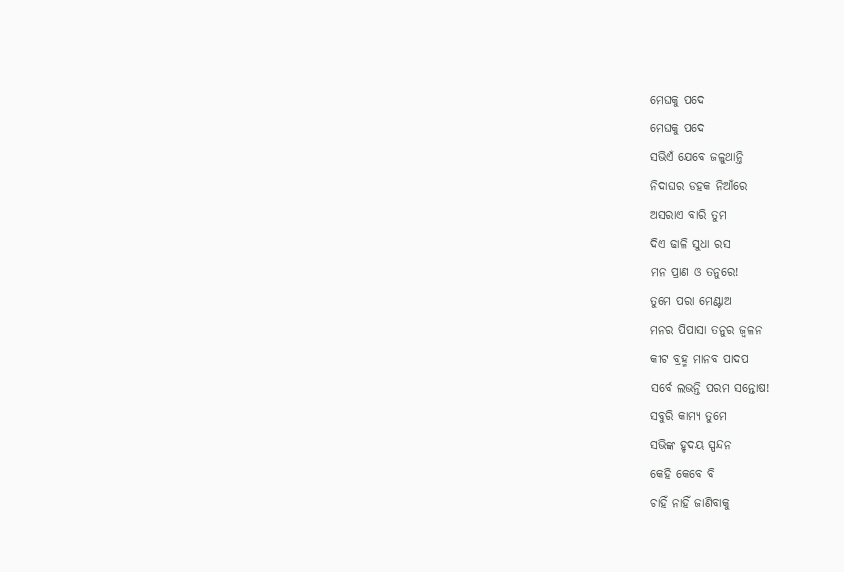ମେଘକୁ ପଦେ
ମେଘକୁ ପଦେ
ସଭିଏଁ ଯେବେ ଜଳୁଥାନ୍ତି
ନିଦାଘର ଡହକ ନିଆଁରେ
ଅସରାଏ ବାରି ତୁମ
ଦିଏ ଢାଳି ସୁଧା ରସ
ମନ ପ୍ରାଣ ଓ ତନୁରେ!
ତୁମେ ପରା ମେଣ୍ଟାଅ
ମନର ପିପାସା ତନୁର ଜ୍ଵଳନ
କୀଟ ବ୍ରହ୍ମ ମାନବ ପାଦପ
ସର୍ବେ ଲଭନ୍ତି ପରମ ସନ୍ତୋଷ!
ସବୁରି କାମ୍ୟ ତୁମେ
ସଭିଙ୍କ ହୃଦୟ ସ୍ପନ୍ଦନ
କେହି କେବେ ବି
ଚାହିଁ ନାହିଁ ଜାଣିବାକୁ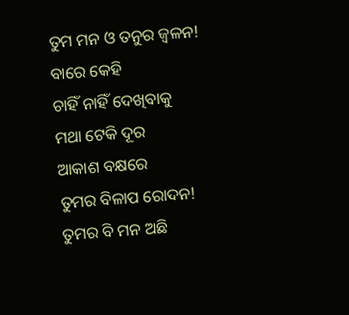ତୁମ ମନ ଓ ତନୁର ଜ୍ବଳନ!
ବାରେ କେହି
ଚାହିଁ ନାହିଁ ଦେଖିବାକୁ
ମଥା ଟେକି ଦୂର
ଆକାଶ ବକ୍ଷରେ
ତୁମର ବିଳାପ ରୋଦନ!
ତୁମର ବି ମନ ଅଛି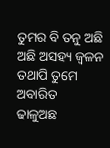ତୁମର ବି ତନୁ ଅଛି
ଅଛି ଅସହ୍ୟ ଜ୍ବଳନ
ତଥାପି ତୁମେ ଅବାରିତ
ଢାଳୁଅଛ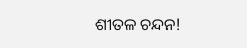ଶୀତଳ ଚନ୍ଦନ!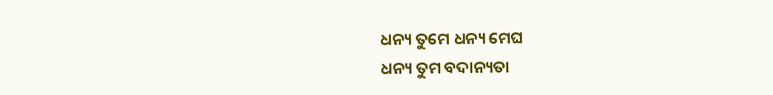ଧନ୍ୟ ତୁମେ ଧନ୍ୟ ମେଘ
ଧନ୍ୟ ତୁମ ବଦାନ୍ୟତା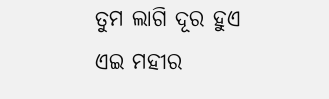ତୁମ ଲାଗି ଦୂର ହୁଏ
ଏଇ ମହୀର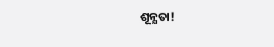ଶୂନ୍ଯତା!